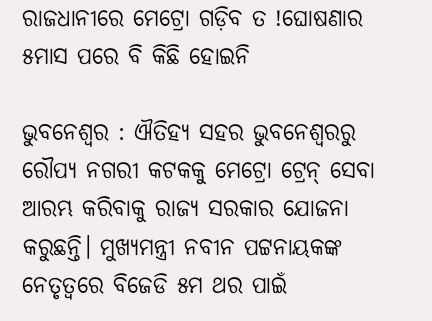ରାଜଧାନୀରେ ମେଟ୍ରୋ ଗଡ଼ିବ ତ !ଘୋଷଣାର ୫ମାସ ପରେ ବି କିଛି ହୋଇନି

ଭୁବନେଶ୍ବର : ଐତିହ୍ୟ ସହର ଭୁବନେଶ୍ବରରୁ ରୌପ୍ୟ ନଗରୀ କଟକକୁ ମେଟ୍ରୋ ଟ୍ରେନ୍ ସେବା ଆରମ୍ଭ କରିବାକୁ ରାଜ୍ୟ ସରକାର ଯୋଜନା କରୁଛନ୍ତି। ମୁଖ୍ୟମନ୍ତ୍ରୀ ନବୀନ ପଟ୍ଟନାୟକଙ୍କ ନେତୃତ୍ବରେ ବିଜେଡି ୫ମ ଥର ପାଇଁ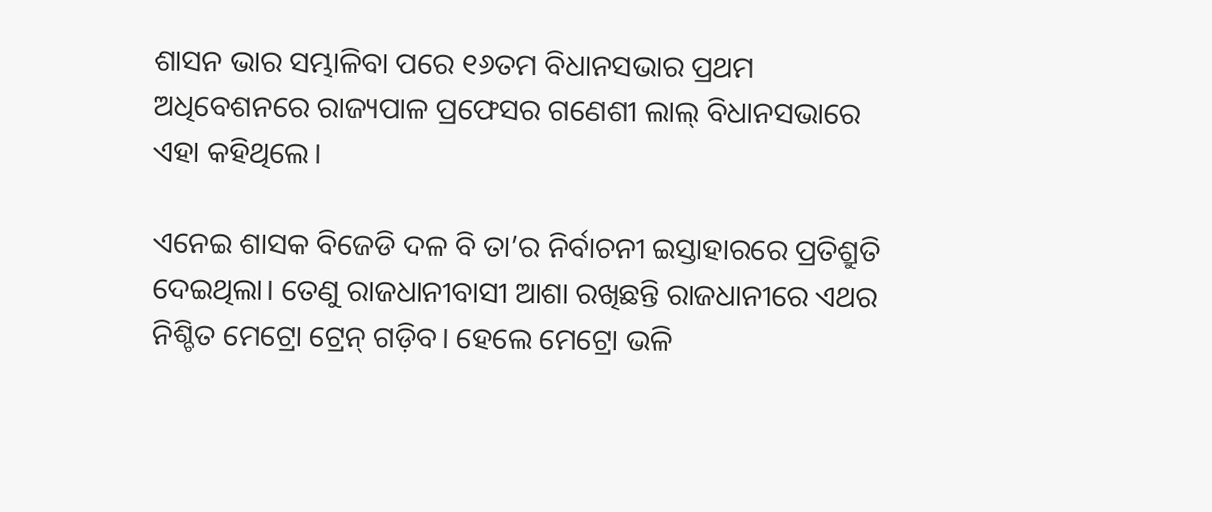ଶାସନ ଭାର ସମ୍ଭାଳିବା ପରେ ୧୬ତମ ବିଧାନସଭାର ପ୍ରଥମ ଅଧିବେଶନରେ ରାଜ୍ୟପାଳ ପ୍ରଫେସର ଗଣେଶୀ ଲାଲ୍‌ ବିଧାନସଭାରେ ଏହା କହିଥିଲେ।

ଏନେଇ ଶାସକ ବିଜେଡି ଦଳ ବି ତା’ର ନିର୍ବାଚନୀ ଇସ୍ତାହାରରେ ପ୍ରତିଶ୍ରୁତି ଦେଇଥିଲା। ତେଣୁ ରାଜଧାନୀବାସୀ ଆଶା ରଖିଛନ୍ତି ରାଜଧାନୀରେ ଏଥର ନିଶ୍ଚିତ ମେଟ୍ରୋ ଟ୍ରେନ୍ ଗଡ଼ିବ। ହେଲେ ମେଟ୍ରୋ ଭଳି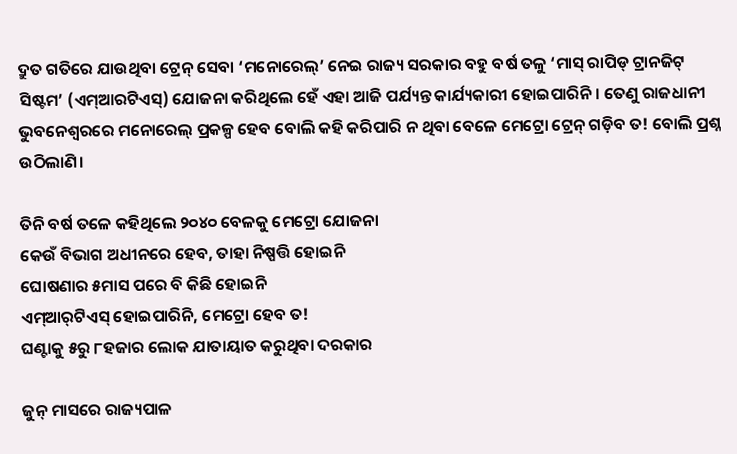ଦ୍ରୁତ ଗତିରେ ଯାଉଥିବା ଟ୍ରେନ୍ ସେବା ‘ମନୋରେଲ୍‌’ ନେଇ ରାଜ୍ୟ ସରକାର ବହୁ ବର୍ଷ ତଳୁ ‘ମାସ୍‌ ରାପିଡ୍‌ ଟ୍ରାନଜିଟ୍‌ ସିଷ୍ଟମ’ (ଏମ୍‌ଆରଟିଏସ୍‌) ଯୋଜନା କରିଥିଲେ ହେଁ ଏହା ଆଜି ପର୍ଯ୍ୟନ୍ତ କାର୍ଯ୍ୟକାରୀ ହୋଇପାରିନି। ତେଣୁ ରାଜଧାନୀ ଭୁବନେଶ୍ବରରେ ମନୋରେଲ୍‌ ପ୍ରକଳ୍ପ ହେବ ବୋଲି କହି କରିପାରି ନ ଥିବା ବେଳେ ମେଟ୍ରୋ ଟ୍ରେନ୍ ଗଡ଼ିବ ତ! ବୋଲି ପ୍ରଶ୍ନ ଉଠିଲାଣି।

ତିନି ବର୍ଷ ତଳେ କହିଥିଲେ ୨୦୪୦ ବେଳକୁ ମେଟ୍ରୋ ଯୋଜନା
କେଉଁ ବିଭାଗ ଅଧୀନରେ ହେବ, ତାହା ନିଷ୍ପତ୍ତି ହୋଇନି
ଘୋଷଣାର ୫ମାସ ପରେ ବି କିଛି ହୋଇନି
ଏମ୍‌ଆର୍‌ଟିଏସ୍‌ ହୋଇପାରିନି, ମେଟ୍ରୋ ହେବ ତ!
ଘଣ୍ଟାକୁ ୫ରୁ ୮ହଜାର ଲୋକ ଯାତାୟାତ କରୁଥିବା ଦରକାର

ଜୁନ୍ ମାସରେ ରାଜ୍ୟପାଳ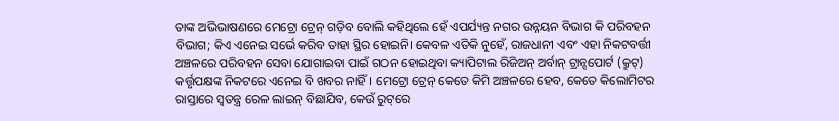ତାଙ୍କ ଅଭିଭାଷଣରେ ମେଟ୍ରୋ ଟ୍ରେନ୍ ଗଡ଼ିବ ବୋଲି କହିଥିଲେ ହେଁ ଏପର୍ଯ୍ୟନ୍ତ ନଗର ଉନ୍ନୟନ ବିଭାଗ କି ପରିବହନ ବିଭାଗ; କିଏ ଏନେଇ ସର୍ଭେ କରିବ ତାହା ସ୍ଥିର ହୋଇନି। କେବଳ ଏତିକି ନୁହେଁ, ରାଜଧାନୀ ଏବଂ ଏହା ନିକଟବର୍ତ୍ତୀ ଅଞ୍ଚଳରେ ପରିବହନ ସେବା ଯୋଗାଇବା ପାଇଁ ଗଠନ ହୋଇଥିବା କ୍ୟାପିଟାଲ ରିଜିଅନ୍ ଅର୍ବାନ୍ ଟ୍ରାନ୍ସପୋର୍ଟ (କ୍ରୁଟ୍‌) କର୍ତ୍ତୃପକ୍ଷଙ୍କ ନିକଟରେ ଏନେଇ ବି ଖବର ନାହିଁ। ମେଟ୍ରୋ ଟ୍ରେନ୍ କେତେ କିମି ଅଞ୍ଚଳରେ ହେବ, କେତେ କିଲୋମିଟର ରାସ୍ତା‌‌ରେ ସ୍ବତନ୍ତ୍ର ରେଳ ଲାଇନ୍‌ ବିଛାଯିବ, କେଉଁ ରୁଟ୍‌ରେ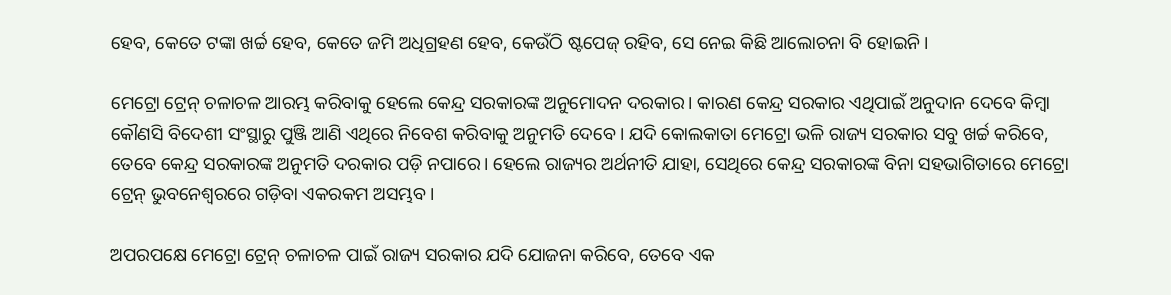ହେବ, କେତେ ଟଙ୍କା ଖର୍ଚ୍ଚ ହେବ, କେତେ ଜମି ଅଧିଗ୍ରହଣ ହେବ, କେଉଁଠି ଷ୍ଟପେଜ୍‌ ରହିବ, ସେ ନେଇ କିଛି ଆଲୋଚନା ବି ହୋଇନି।

ମେଟ୍ରୋ ଟ୍ରେନ୍ ଚଳାଚଳ ଆରମ୍ଭ କରିବାକୁ ହେଲେ କେନ୍ଦ୍ର ସରକାରଙ୍କ ଅନୁମୋଦନ ଦରକାର। କାରଣ କେନ୍ଦ୍ର ସରକାର ଏଥିପାଇଁ ଅନୁଦାନ ଦେବେ କିମ୍ବା କୌଣସି ବିଦେଶୀ ସଂସ୍ଥାରୁ ପୁଞ୍ଜି ଆଣି ଏଥିରେ ନିବେଶ କରିବାକୁ ଅନୁମତି ଦେବେ। ଯଦି କୋଲକାତା ମେଟ୍ରୋ ଭଳି ରାଜ୍ୟ ସରକାର ସବୁ ଖର୍ଚ୍ଚ କରିବେ, ତେବେ କେନ୍ଦ୍ର ସରକାରଙ୍କ ଅନୁମତି ଦରକାର ପଡ଼ି ନପାରେ। ହେଲେ ରାଜ୍ୟର ଅର୍ଥନୀତି ଯାହା, ସେଥିରେ କେନ୍ଦ୍ର ସରକାରଙ୍କ ବିନା ସହଭାଗିତାରେ ମେଟ୍ରୋ ଟ୍ରେନ୍ ଭୁବନେଶ୍ବରରେ ଗଡ଼ିବା ଏକରକମ ଅସମ୍ଭବ।

ଅପରପକ୍ଷେ ମେଟ୍ରୋ ଟ୍ରେନ୍ ଚଳାଚଳ ପାଇଁ ରାଜ୍ୟ ସରକାର ଯଦି ଯୋଜନା କରିବେ, ତେବେ ଏକ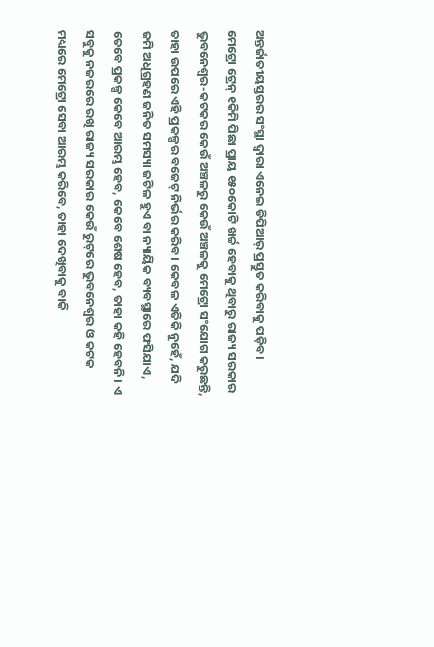ଅନ୍ତର୍ଜାତୀୟସ୍ତରର ସଂସ୍ଥା ଦ୍ବାରା ଏନେଇ ଡିପିଆର୍ ପ୍ରସ୍ତୁତ କରିବାକୁ ପଡ଼ିବ। ମେଟ୍ରୋ ଟ୍ରେନ୍ ୧କିମି ପିଛା ପ୍ରାୟ ୧୫୦କୋଟି ଖର୍ଚ୍ଚ ହେବାକୁ ଥିବାରୁ ରାଜ୍ୟ ସରକାର ଭୁବନେଶ୍ବର-କଟକର କେଉଁ ଅଞ୍ଚଳରୁ କେଉଁ ଅଞ୍ଚଳକୁ ମେଟ୍ରୋ ସଂଯୋଗ କରୁଛନ୍ତି, ତାହା ଉପରେ ଏହି ପ୍ରକଳ୍ପର ବଜେଟ୍‌ ନିର୍ଭର କରିବ। କେବଳ ଏତିକି ନୁହେଁ, ଯଦି ଜମି ଅଧିଗ୍ରହଣ ଜନିତ ସମସ୍ୟା ଜଟିଳ ହୁଏ ବା ନ୍ୟାୟିକ ବ୍ୟବସ୍ଥାରେ ଫସିଯାଏ, ତେବେ ପ୍ରକଳ୍ପ କେବେ ଆରମ୍ଭ ହେବ, କେବେ ଶେଷ ହେବ, ତାହା କହି ହେବନି। ଏ ସବୁକୁ ନଜରରେ ରଖି ରାଜ୍ୟ ସରକାର କେଉଁ ରୁଟ୍‌ରେ ଭୁବନେଶ୍ବର ଓ କଟକ ମଧ୍ୟରେ ମେଟ୍ରୋ ସେବା ଆରମ୍ଭ କରିବେ, ତାହା ଦେଖିବାକୁ ବାକି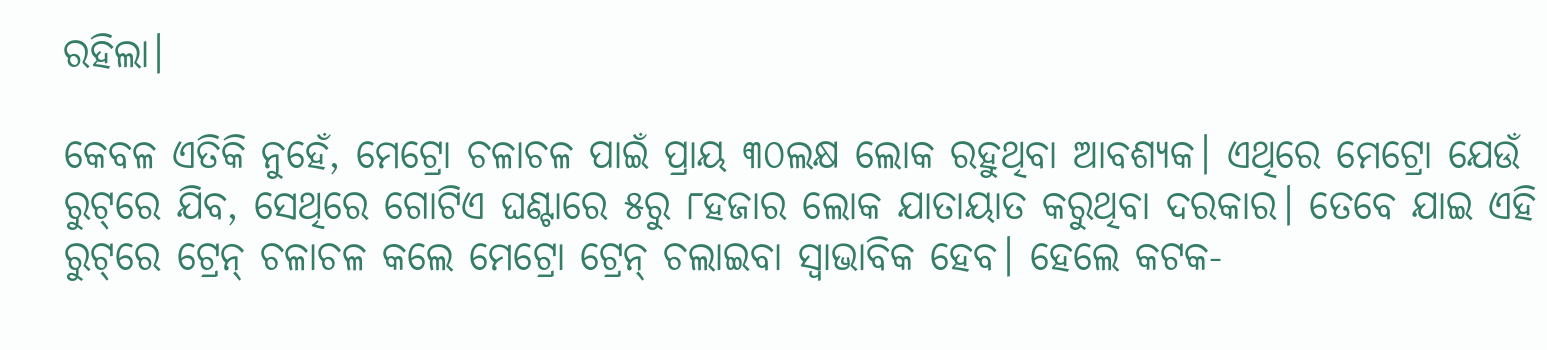ରହିଲା।

କେବଳ ଏତିକି ନୁହେଁ, ମେଟ୍ରୋ ଚଳାଚଳ ପାଇଁ ପ୍ରାୟ ୩୦ଲକ୍ଷ ଲୋକ ରହୁଥିବା ଆବଶ୍ୟକ। ଏଥିରେ ମେଟ୍ରୋ ଯେଉଁ ରୁଟ୍‌ରେ ଯିବ, ସେଥିରେ ଗୋଟିଏ ଘଣ୍ଟାରେ ୫ରୁ ୮ହଜାର ଲୋକ ଯାତାୟାତ କରୁଥିବା ଦରକାର। ତେବେ ଯାଇ ଏହି ରୁଟ୍‌ରେ ଟ୍ରେନ୍ ଚଳାଚଳ କଲେ ମେଟ୍ରୋ ଟ୍ରେନ୍ ଚଲାଇବା ସ୍ବାଭାବିକ ହେବ। ହେଲେ କଟକ-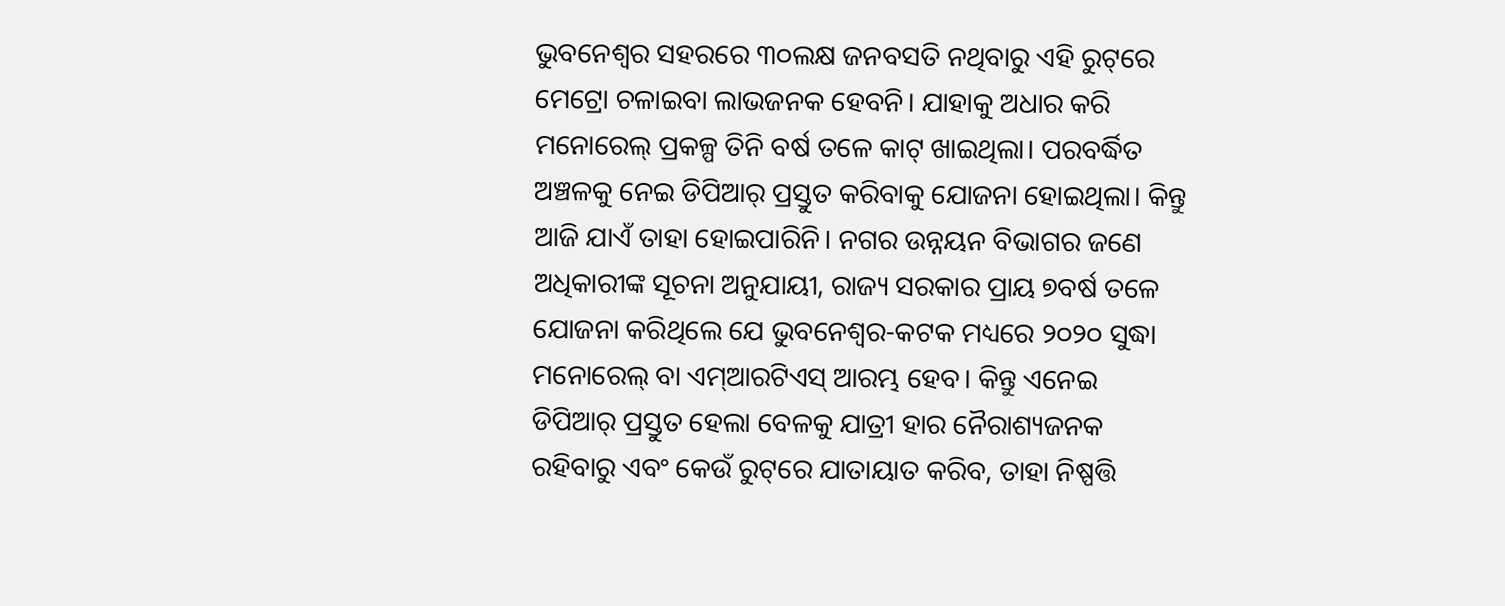ଭୁବନେଶ୍ବର ସହରରେ ୩୦ଲକ୍ଷ ଜନବସତି ନଥିବାରୁ ଏହି ରୁଟ୍‌ରେ ମେଟ୍ରୋ ଚଳାଇବା ଲାଭଜନକ ହେବନି। ଯାହାକୁ ଅଧାର କରି ମନୋରେଲ୍‌ ପ୍ରକଳ୍ପ ତିନି ବର୍ଷ ତଳେ କାଟ୍‌ ଖାଇଥିଲା। ପରବର୍ଦ୍ଧିତ ଅଞ୍ଚଳକୁ ନେଇ ଡିପିଆର୍ ପ୍ରସ୍ତୁତ କରିବାକୁ ଯୋଜନା ହୋଇଥିଲା। କିନ୍ତୁ ଆଜି ଯାଏଁ ତାହା ହୋଇପାରିନି। ନଗର ଉନ୍ନୟନ ବିଭାଗର ଜଣେ ଅଧିକାରୀଙ୍କ ସୂଚନା ଅନୁଯାୟୀ, ରାଜ୍ୟ ସରକାର ପ୍ରାୟ ୭ବର୍ଷ ତଳେ ଯୋଜନା କରିଥିଲେ ଯେ ଭୁବନେଶ୍ବର-କଟକ ମଧ୍ୟରେ ୨୦୨୦ ସୁଦ୍ଧା ମନୋରେଲ୍‌ ବା ଏମ୍‌ଆରଟିଏସ୍‌ ଆରମ୍ଭ ହେବ। କିନ୍ତୁ ଏନେଇ ଡିପିଆର୍ ପ୍ରସ୍ତୁତ ହେଲା ବେଳକୁ ଯାତ୍ରୀ ହାର ନୈରାଶ୍ୟଜନକ ରହିବାରୁ ଏବଂ କେଉଁ ରୁଟ୍‌ରେ ଯାତାୟାତ କରିବ, ତାହା ନିଷ୍ପତ୍ତି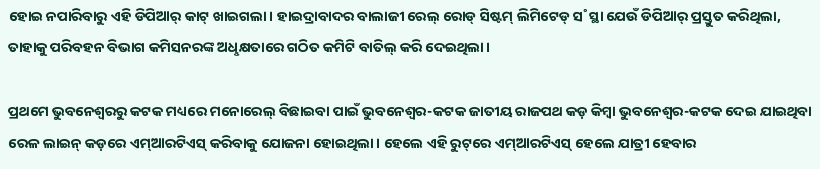ହୋଇ ନପାରିବାରୁ ଏହି ଡିପିଆର୍‌ କାଟ୍‌ ଖାଇଗଲା। ହାଇଦ୍ରାବାଦର ବାଲାଜୀ ରେଲ୍‌ ରୋଡ୍‌ ସିଷ୍ଟମ୍‌ ଲିମିଟେଡ୍‌ ସ˚ସ୍ଥା ଯେଉଁ ଡିପିଆର‌୍‌ ପ୍ରସ୍ତୁତ କରିଥିଲା, ତାହାକୁ ପରିବହନ ବିଭାଗ କମିସନରଙ୍କ ଅଧୢକ୍ଷତାରେ ଗଠିତ କମିଟି ବାତିଲ୍‌ କରି ଦେଇଥିଲା।

ପ୍ରଥମେ ଭୁବନେଶ୍ବରରୁ କଟକ ମଧ୍ୟରେ ମନୋରେଲ୍‌ ବିଛାଇବା ପାଇଁ ଭୁବନେଶ୍ବର-କଟକ ଜାତୀୟ ରାଜପଥ କଡ଼ କିମ୍ବା ଭୁବନେଶ୍ବର-କଟକ ଦେଇ ଯାଇଥିବା ରେଳ ଲାଇନ୍ କଡ଼ରେ ଏମ୍‌ଆରଟିଏସ୍ କରିବାକୁ ଯୋଜନା ହୋଇଥିଲା। ହେଲେ ଏହି ରୁଟ୍‌ରେ ଏମ୍‌ଆରଟିଏସ୍‌ ହେଲେ ଯାତ୍ରୀ ହେବାର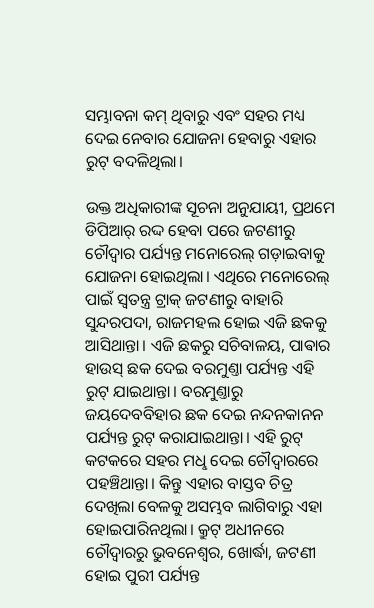ସମ୍ଭାବନା କମ୍‌ ଥିବାରୁ ଏବଂ ସହର ମଧ୍ୟ ଦେଇ ନେବାର ଯୋଜନା ହେବାରୁ ଏହାର ରୁଟ୍‌ ବଦଳିଥିଲା।

ଉକ୍ତ ଅଧିକାରୀଙ୍କ ସୂଚନା ଅନୁଯାୟୀ, ପ୍ରଥମେ ଡିପିଆର୍ ରଦ୍ଦ ହେବା ପରେ ଜଟଣୀରୁ ଚୌଦ୍ବାର ପର୍ଯ୍ୟନ୍ତ ମନୋରେଲ୍‌ ଗଡ଼ାଇବାକୁ ଯୋଜନା ହୋଇଥିଲା। ଏଥିରେ ମନୋରେଲ୍‌ ପାଇଁ ସ୍ବତନ୍ତ୍ର ଟ୍ରାକ୍‌ ଜଟଣୀରୁ ବାହାରି ସୁନ୍ଦରପଦା, ରାଜମହଲ ହୋଇ ଏଜି ଛକକୁ ଆସିଥାନ୍ତା। ଏଜି ଛକରୁ ସଚିବାଳୟ, ପାଵାର ହାଉସ୍‌ ଛକ ଦେଇ ବରମୁଣ୍ତା ପର୍ଯ୍ୟନ୍ତ ଏହି ରୁଟ୍‌ ଯାଇଥାନ୍ତା। ବରମୁଣ୍ତାରୁ ଜୟଦେବବିହାର ଛକ ଦେଇ ନନ୍ଦନକାନନ ପର୍ଯ୍ୟନ୍ତ ରୁଟ୍‌ କରାଯାଇଥାନ୍ତା। ଏହି ରୁଟ୍‌ କଟକରେ ସହର ମଧୢ ଦେଇ ଚୌଦ୍ବାରରେ ପହଞ୍ଚିଥାନ୍ତା। କିନ୍ତୁ ଏହାର ବାସ୍ତବ ଚିତ୍ର ଦେଖିଲା ବେଳକୁ ଅସମ୍ଭବ ଲାଗିବାରୁ ଏହା ହୋଇପାରିନଥିଲା। କ୍ରୁଟ୍‌ ଅଧୀନରେ ଚୌଦ୍ବାରରୁ ଭୁବନେଶ୍ବର, ଖୋର୍ଦ୍ଧା, ଜଟଣୀ ହୋଇ ପୁରୀ ପର୍ଯ୍ୟନ୍ତ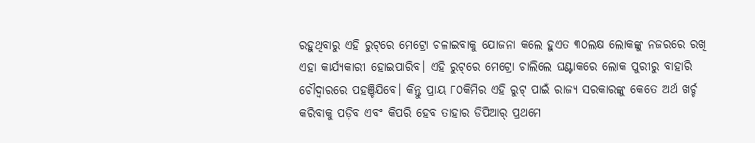ରହୁଥିବାରୁ ଏହି ରୁଟ୍‌ରେ ମେଟ୍ରୋ ଚଳାଇବାକୁ ଯୋଜନା କଲେ ହୁଏତ ୩୦ଲକ୍ଷ ଲୋକଙ୍କୁ ନଜରରେ ରଖି ଏହା କାର୍ଯ୍ୟକାରୀ ହୋଇପାରିବ। ଏହି ରୁଟ୍‌ରେ ମେଟ୍ରୋ ଚାଲିଲେ ଘଣ୍ଟାକରେ ଲୋକ ପୁରୀରୁ ବାହାରି ଚୌଦ୍ବାରରେ ପହଞ୍ଚିଯିବେ। କିନ୍ତୁ ପ୍ରାୟ ୮୦କିମିର ଏହି ରୁଟ୍‌ ପାଇଁ ରାଜ୍ୟ ସରକାରଙ୍କୁ କେତେ ଅର୍ଥ ଖର୍ଚ୍ଚ କରିବାକୁ ପଡ଼ିବ ଏବଂ କିପରି ହେବ ତାହାର ଡିପିଆର୍ ପ୍ରଥମେ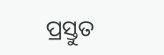ପ୍ରସ୍ତୁତ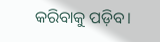କରିବାକୁ ପଡ଼ିବ।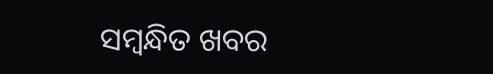ସମ୍ବନ୍ଧିତ ଖବର